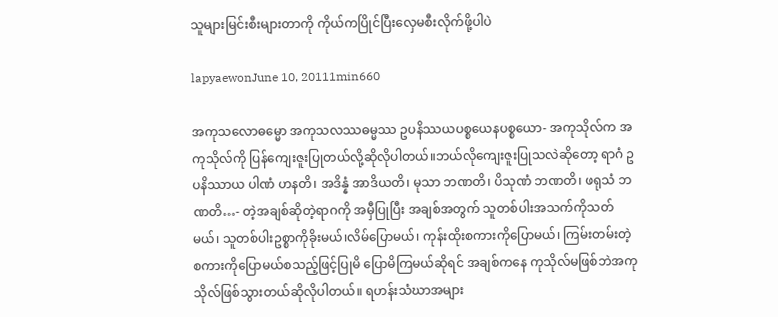သူများမြင်းစီးများတာကို ကိုယ်ကပြိုင်ပြီးလှေမစီးလိုက်ဖို့ပါပဲ

lapyaewonJune 10, 20111min660

အကုသလောဓမ္မော အကုသလဿဓမ္မဿ ဥပနိဿယပစ္စယေနပစ္စယော- အကုသိုလ်က အကုသိုလ်ကို ပြန်ကျေးဇူးပြုတယ်လို့ဆိုလိုပါတယ်။ဘယ်လိုကျေးဇူးပြုသလဲဆိုတော့ ရာဂံ ဥပနိဿာယ ပါဏံ ဟနတိ၊ အဒိန္နံ အာဒိယတိ၊ မုသာ ဘဏတိ၊ ပိသုဏံ ဘဏတိ၊ ဖရုသံ ဘဏတိ…- တဲ့အချစ်ဆိုတဲ့ရာဂကို အမှီပြုပြီး အချစ်အတွက် သူတစ်ပါးအသက်ကိုသတ်မယ်၊ သူတစ်ပါးဥစ္စာကိုခိုးမယ်၊လိမ်ပြောမယ်၊ ကုန်းထိုးစကားကိုပြောမယ်၊ ကြမ်းတမ်းတဲ့စကားကိုပြောမယ်စသည့်ဖြင့်ပြုမိ ပြောမိကြမယ်ဆိုရင် အချစ်ကနေ ကုသိုလ်မဖြစ်ဘဲအကုသိုလ်ဖြစ်သွားတယ်ဆိုလိုပါတယ်။ ရဟန်းသံဃာအများ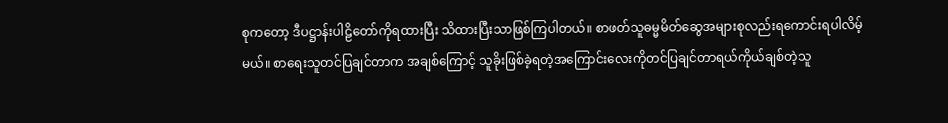စုကတော့ ဒီပဋ္ဌာန်းပါဠိတော်ကိုရထားပြီး သိထားပြီးသာဖြစ်ကြပါတယ်။ စာဖတ်သူဓမ္မမိတ်ဆွေအများစုလည်းရကောင်းရပါလိမ့်မယ်။ စာရေးသူတင်ပြချင်တာက အချစ်ကြောင့် သူခိုးဖြစ်ခဲ့ရတဲ့အကြောင်းလေးကိုတင်ပြချင်တာရယ်ကိုယ်ချစ်တဲ့သူ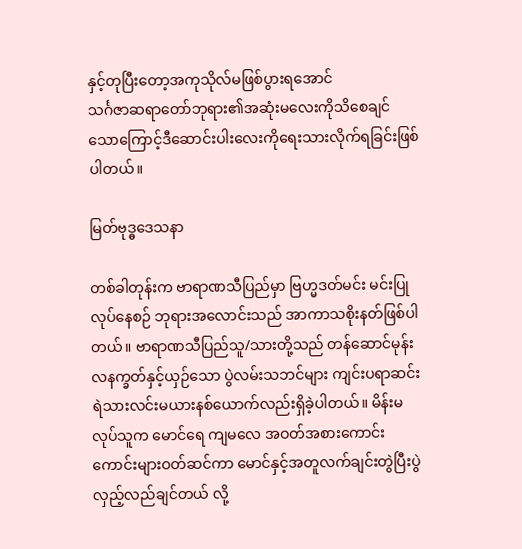နှင့်တုပြီးတော့အကုသိုလ်မဖြစ်ပွားရအောင်
သင်္ဂဇာဆရာတော်ဘုရား၏အဆုံးမလေးကိုသိစေချင်သောကြောင့်ဒီဆောင်းပါးလေးကိုရေးသားလိုက်ရခြင်းဖြစ်ပါတယ်။

မြတ်ဗုဒ္ဓဒေသနာ

တစ်ခါတုန်းက ဗာရာဏသီပြည်မှာ ဗြဟ္မဒတ်မင်း မင်းပြုလုပ်နေစဉ် ဘုရားအလောင်းသည် အာကာသစိုးနတ်ဖြစ်ပါတယ်။ ဗာရာဏသီပြည်သူ/သားတို့သည် တန်ဆောင်မုန်းလနက္ခတ်နှင့်ယှဉ်သော ပွဲလမ်းသဘင်များ ကျင်းပရာဆင်းရဲသားလင်းမယားနစ်ယောက်လည်းရှိခဲ့ပါတယ်။ မိန်းမလုပ်သူက မောင်ရေ ကျမလေ အဝတ်အစားကောင်းကောင်းများဝတ်ဆင်ကာ မောင်နှင့်အတူလက်ချင်းတွဲပြီးပွဲလှည့်လည်ချင်တယ် လို့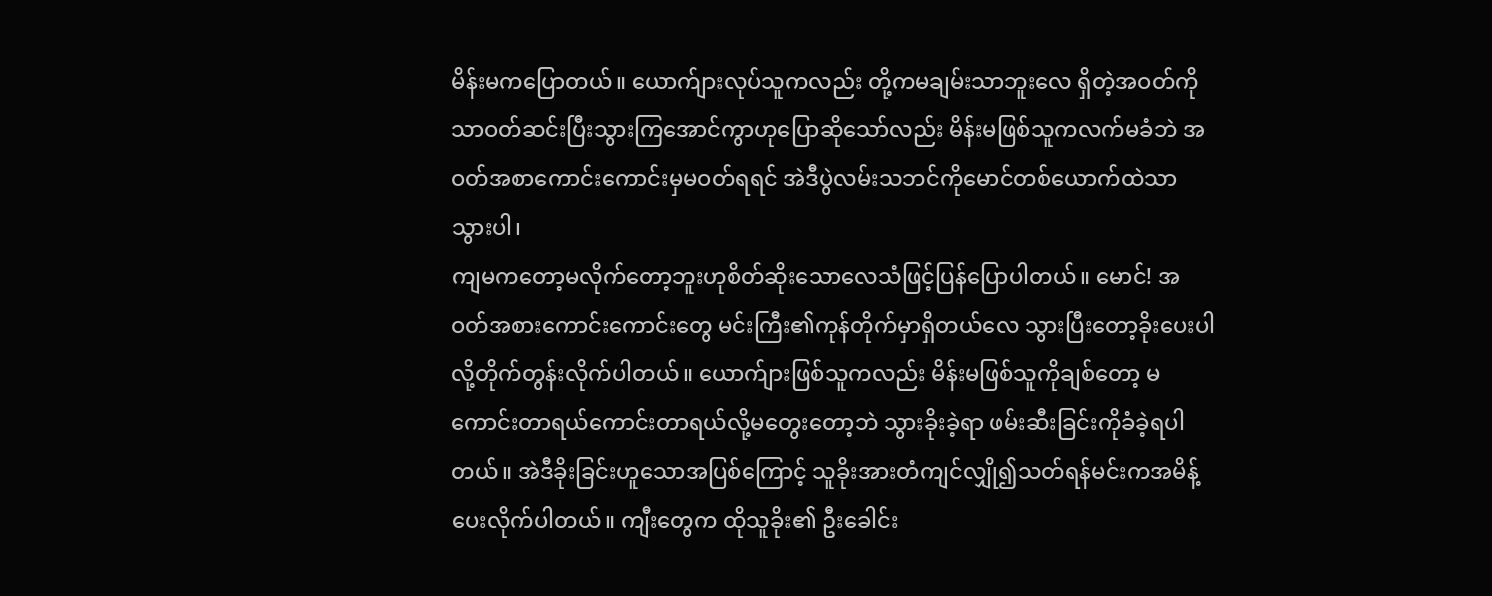မိန်းမကပြောတယ်။ ယောက်ျားလုပ်သူကလည်း တို့ကမချမ်းသာဘူးလေ ရှိတဲ့အဝတ်ကိုသာဝတ်ဆင်းပြီးသွားကြအောင်ကွာဟုပြောဆိုသော်လည်း မိန်းမဖြစ်သူကလက်မခံဘဲ အဝတ်အစာကောင်းကောင်းမှမဝတ်ရရင် အဲဒီပွဲလမ်းသဘင်ကိုမောင်တစ်ယောက်ထဲသာသွားပါ၊
ကျမကတော့မလိုက်တော့ဘူးဟုစိတ်ဆိုးသောလေသံဖြင့်ပြန်ပြောပါတယ်။ မောင်! အဝတ်အစားကောင်းကောင်းတွေ မင်းကြီး၏ကုန်တိုက်မှာရှိတယ်လေ သွားပြီးတော့ခိုးပေးပါလို့တိုက်တွန်းလိုက်ပါတယ်။ ယောက်ျားဖြစ်သူကလည်း မိန်းမဖြစ်သူကိုချစ်တော့ မကောင်းတာရယ်ကောင်းတာရယ်လို့မတွေးတော့ဘဲ သွားခိုးခဲ့ရာ ဖမ်းဆီးခြင်းကိုခံခဲ့ရပါတယ်။ အဲဒီခိုးခြင်းဟူသောအပြစ်ကြောင့် သူခိုးအားတံကျင်လျှို၍သတ်ရန်မင်းကအမိန့်ပေးလိုက်ပါတယ်။ ကျီးတွေက ထိုသူခိုး၏ ဦးခေါင်း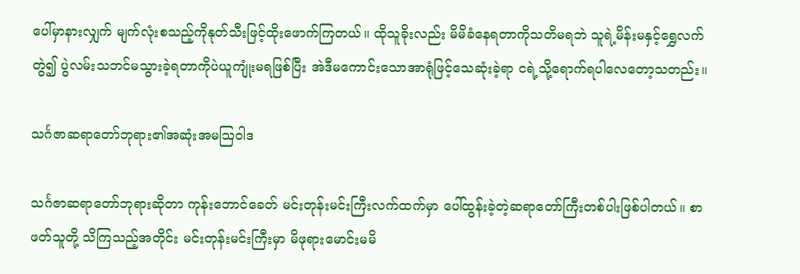ပေါ်မှာနားလျှက် မျက်လုံးစသည့်ကိုနုတ်သီးဖြင့်ထိုးဖောက်ကြတယ်။ ထိုသူခိုးလည်း မိမိခံနေရတာကိုသတိမရဘဲ သူရဲ့မိန်းမနှင့်ရွှေလက်တွဲ၍ ပွဲလမ်းသဘင်မသွားခဲ့ရတာကိုပဲယူကျုံးမရဖြစ်ပြီး အဲဒီမကောင်းသောအာရုံဖြင့်သေဆုံးခဲ့ရာ ငရဲ့သို့ရောက်ရပါလေတော့သတည်း။

သင်္ဂဇာဆရာတော်ဘုရား၏အဆုံးအမဩဝါဒ

သင်္ဂဇာဆရာတော်ဘုရားဆိုတာ ကုန်းဘောင်ခေတ် မင်းတုန်းမင်းကြီးလက်ထက်မှာ ပေါ်ထွန်းခဲ့တဲ့ဆရာတော်ကြီးတစ်ပါးဖြစ်ပါတယ်။ စာဖတ်သူတို့ သိကြသည့်အတိုင်း မင်းတုန်းမင်းကြီးမှာ မိဖုရားမောင်းမမိ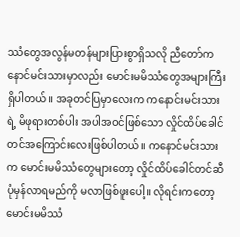ဿံတွေအလွန်မတန်များပြားစွာရှိသလို ညီတော်ကနောင်မင်းသားမှာလည်း မောင်းမမိဿံတွေအများကြီးရှိပါတယ်။ အခုတင်ပြမှာလေးက ကနောင်းမင်းသားရဲ့ မိဖုရားတစ်ပါး အပါအဝင်ဖြစ်သော လှိုင်ထိပ်ခေါင်တင်အကြောင်းလေးဖြစ်ပါတယ်။ ကနောင်မင်းသားက မောင်းမမိဿံတွေများတော့ လှိုင်ထိပ်ခေါင်တင်ဆီ ပုံမှန်လာရမည်ကို မလာဖြစ်ဖူးပေါ့။ လိုရင်းကတော့ မောင်းမမိဿံ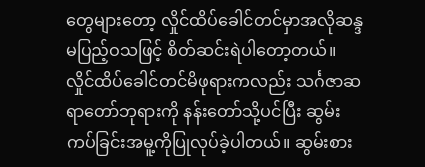တွေများတော့ လှိုင်ထိပ်ခေါင်တင်မှာအလိုဆန္ဒမပြည့်ဝသဖြင့် စိတ်ဆင်းရဲပါတော့တယ်။ လှိုင်ထိပ်ခေါင်တင်မိဖုရားကလည်း သင်္ဂဇာဆရာတော်ဘုရားကို နန်းတော်သို့ပင်ပြီး ဆွမ်းကပ်ခြင်းအမူ့ကိုပြုလုပ်ခဲ့ပါတယ်။ ဆွမ်းစား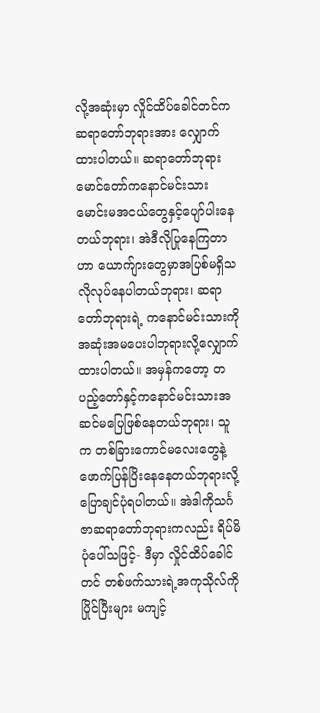လို့အဆုံးမှာ လှိုင်ထိပ်ခေါင်တင်ကဆရာတော်ဘုရားအား လျှောက်ထားပါတယ်။ ဆရာတော်ဘုရား မောင်တော်ကနောင်မင်းသား မောင်းမအငယ်တွေနှင့်ပျော်ပါးနေတယ်ဘုရား၊ အဲဒီလိုပြုနေကြတာဟာ ယောက်ျားတွေမှာအပြစ်မရှိသလိုလုပ်နေပါတယ်ဘုရား၊ ဆရာတော်ဘုရားရဲ့ ကနောင်မင်းသားကို အဆုံးအမပေးပါဘုရားလို့လျှောက်ထားပါတယ်။ အမှန်ကတော့ တပည့်တော်နှင့်ကနောင်မင်းသားအဆင်မပြေဖြစ်နေတယ်ဘုရား၊ သူက တစ်ခြားကောင်မလေးတွေနဲ့ဖောက်ပြန်ပြိးနေနေတယ်ဘုရားလို့ပြောချင်ပုံရပါတယ်။ အဲဒါကိုသင်္ဂဇာဆရာတော်ဘုရားကလည်း ရိပ်မိပုံပေါ်သဖြင့်- ဒီမှာ လှိုင်ထိပ်ခေါင်တင် တစ်ဖက်သားရဲ့အကုသိုလ်ကိုပြိုင်ပြီးများ မကျင့်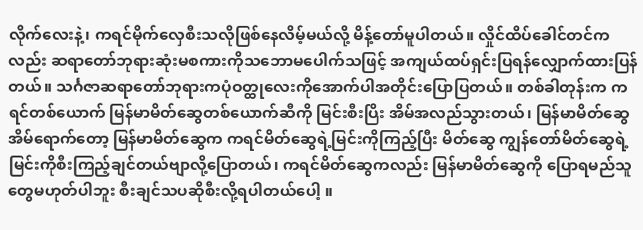လိုက်လေးနဲ့၊ ကရင်မိုက်လှေစီးသလိုဖြစ်နေလိမ့်မယ်လို့ မိန့်တော်မူပါတယ်။ လှိုင်ထိပ်ခေါင်တင်ကလည်း ဆရာတော်ဘုရားဆုံးမစကားကိုသဘောမပေါက်သဖြင့် အကျယ်ထပ်ရှင်းပြရန်လျှောက်ထားပြန်တယ်။ သင်္ဂဇာဆရာတော်ဘုရားကပုံဝတ္ထုလေးကိုအောက်ပါအတိုင်းပြောပြတယ်။ တစ်ခါတုန်းက ကရင်တစ်ယောက် မြန်မာမိတ်ဆွေတစ်ယောက်ဆီကို မြင်းစီးပြိး အိမ်အလည်သွားတယ်၊ မြန်မာမိတ်ဆွေ အိမ်ရောက်တော့ မြန်မာမိတ်ဆွေက ကရင်မိတ်ဆွေရဲ့မြင်းကိုကြည့်ပြီး မိတ်ဆွေ ကျွန်တော်မိတ်ဆွေရဲ့မြင်းကိုစီးကြည့်ချင်တယ်ဗျာလို့ပြောတယ်၊ ကရင်မိတ်ဆွေကလည်း မြန်မာမိတ်ဆွေကို ပြောရမည်သူတွေမဟုတ်ပါဘူး စီးချင်သပဆိုစီးလို့ရပါတယ်ပေါ့ ။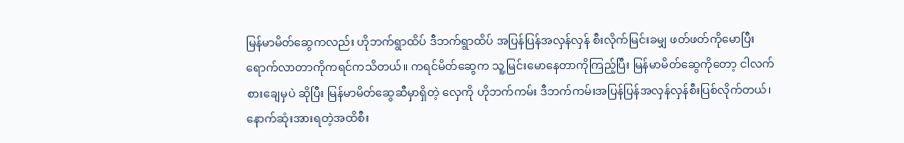မြန်မာမိတ်ဆွေကလည်း ဟိုဘက်ရွာထိပ် ဒီဘက်ရွာထိပ် အပြန်ပြန်အလှန်လှန် စီးလိုက်မြင်းခမျှ ဖတ်ဖတ်ကိုမောပြီးရောက်လာတာကိုကရင်ကသိတယ်။ ကရင်မိတ်ဆွေက သူ့မြင်းမောနေတာကိုကြည့်ပြီး မြန်မာမိတ်ဆွေကိုတော့ ငါလက်စားချေမှပဲ ဆိုပြီး မြန်မာမိတ်ဆွေဆီမှာရှိတဲ့ လှေကို ဟိုဘက်ကမ်း ဒီဘက်ကမ်းအပြန်ပြန်အလှန်လှန်စီးပြစ်လိုက်တယ်၊ နောက်ဆုံးအားရတဲ့အထိစီး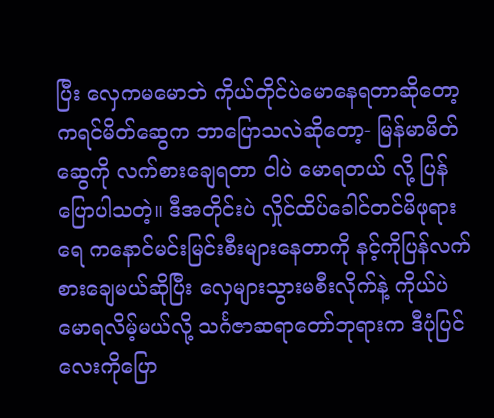ပြီး လှေကမမောဘဲ ကိုယ်တိုင်ပဲမောနေရတာဆိုတော့ ကရင်မိတ်ဆွေက ဘာပြောသလဲဆိုတော့- မြန်မာမိတ်ဆွေကို လက်စားချေရတာ ငါပဲ မောရတယ် လို့ ပြန်ပြောပါသတဲ့။ ဒီအတိုင်းပဲ လှိုင်ထိပ်ခေါင်တင်မိဖုရားရေ ကနောင်မင်းမြင်းစီးများနေတာကို နင့်ကိုပြန်လက်စားချေမယ်ဆိုပြီး လှေများသွားမစီးလိုက်နဲ့ ကိုယ်ပဲ မောရလိမ့်မယ်လို့ သင်္ဂဇာဆရာတော်ဘုရားက ဒီပုံပြင်လေးကိုပြော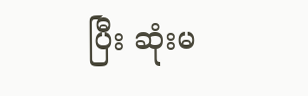ပြီး ဆုံးမ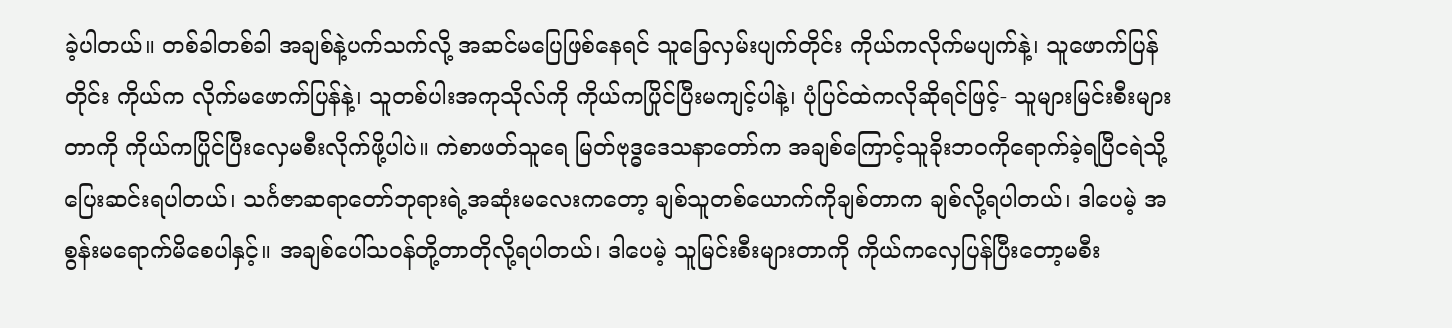ခဲ့ပါတယ်။ တစ်ခါတစ်ခါ အချစ်နဲ့ပက်သက်လို့ အဆင်မပြေဖြစ်နေရင် သူခြေလှမ်းပျက်တိုင်း ကိုယ်ကလိုက်မပျက်နဲ့၊ သူဖောက်ပြန်တိုင်း ကိုယ်က လိုက်မဖောက်ပြန်နဲ့၊ သူတစ်ပါးအကုသိုလ်ကို ကိုယ်ကပြိုင်ပြီးမကျင့်ပါနဲ့၊ ပုံပြင်ထဲကလိုဆိုရင်ဖြင့်- သူများမြင်းစီးများတာကို ကိုယ်ကပြိုင်ပြီးလှေမစီးလိုက်ဖို့ပါပဲ။ ကဲစာဖတ်သူရေ မြတ်ဗုဒ္ဓဒေသနာတော်က အချစ်ကြောင့်သူခိုးဘဝကိုရောက်ခဲ့ရပြီငရဲသို့ပြေးဆင်းရပါတယ်၊ သင်္ဂဇာဆရာတော်ဘုရားရဲ့အဆုံးမလေးကတော့ ချစ်သူတစ်ယောက်ကိုချစ်တာက ချစ်လို့ရပါတယ်၊ ဒါပေမဲ့ အစွန်းမရောက်မိစေပါနှင့်။ အချစ်ပေါ်သဝန်တို့တာတိုလို့ရပါတယ်၊ ဒါပေမဲ့ သူမြင်းစီးများတာကို ကိုယ်ကလှေပြန်ပြီးတော့မစီး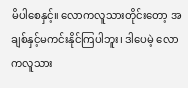မိပါစေနှင့်။ လောကလူသားတိုင်းတော့ အချစ်နှင့်မကင်းနိုင်ကြပါဘူး၊ ဒါပေမဲ့ လောကလူသား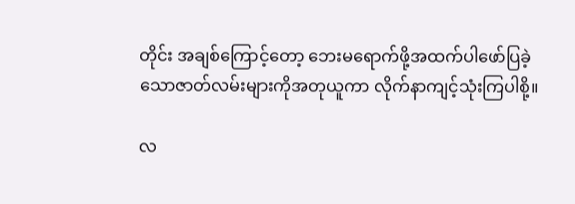တိုင်း အချစ်ကြောင့်တော့ ဘေးမရောက်ဖို့အထက်ပါဖော်ပြခဲ့သောဇာတ်လမ်းများကိုအတုယူကာ လိုက်နာကျင့်သုံးကြပါစို့။

လ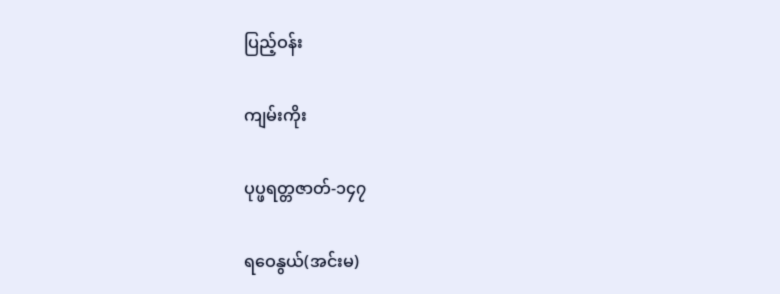ပြည့်ဝန်း

ကျမ်းကိုး

ပုပ္ဖရတ္တဇာတ်-၁၄၇

ရဝေနွယ်(အင်းမ)